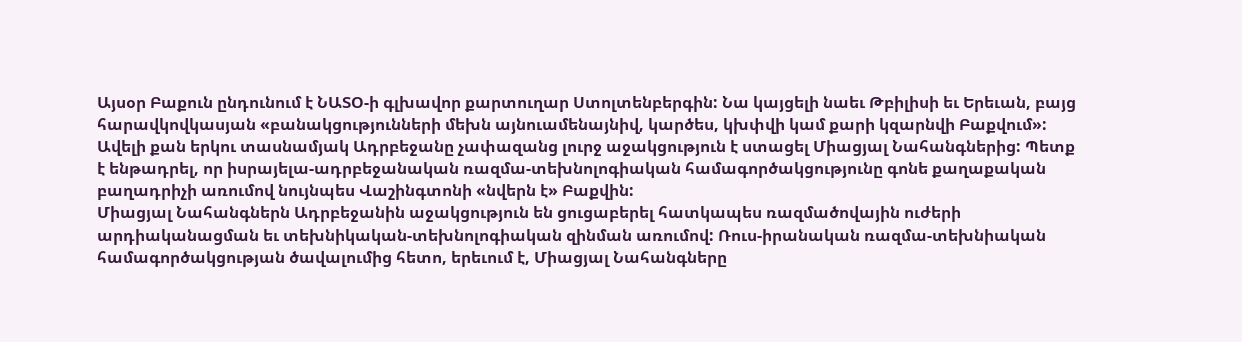Այսօր Բաքուն ընդունում է ՆԱՏՕ-ի գլխավոր քարտուղար Ստոլտենբերգին: Նա կայցելի նաեւ Թբիլիսի եւ Երեւան, բայց հարավկովկասյան «բանակցությունների մեխն այնուամենայնիվ, կարծես, կխփվի կամ քարի կզարնվի Բաքվում»: Ավելի քան երկու տասնամյակ Ադրբեջանը չափազանց լուրջ աջակցություն է ստացել Միացյալ Նահանգներից: Պետք է ենթադրել, որ իսրայելա-ադրբեջանական ռազմա-տեխնոլոգիական համագործակցությունը գոնե քաղաքական բաղադրիչի առումով նույնպես Վաշինգտոնի «նվերն է» Բաքվին:
Միացյալ Նահանգներն Ադրբեջանին աջակցություն են ցուցաբերել հատկապես ռազմածովային ուժերի արդիականացման եւ տեխնիկական-տեխնոլոգիական զինման առումով: Ռուս-իրանական ռազմա-տեխնիական համագործակցության ծավալումից հետո, երեւում է, Միացյալ Նահանգները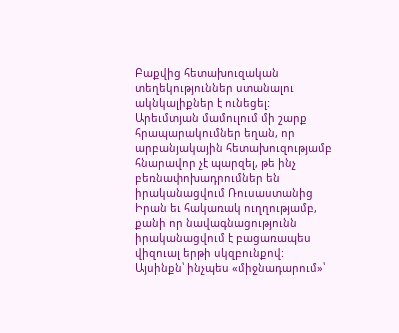Բաքվից հետախուզական տեղեկություններ ստանալու ակնկալիքներ է ունեցել: Արեւմտյան մամուլում մի շարք հրապարակումներ եղան, որ արբանյակային հետախուզությամբ հնարավոր չէ պարզել, թե ինչ բեռնափոխադրումներ են իրականացվում Ռուսաստանից Իրան եւ հակառակ ուղղությամբ, քանի որ նավագնացությունն իրականացվում է բացառապես վիզուալ երթի սկզբունքով: Այսինքն՝ ինչպես «միջնադարում»՝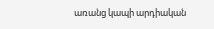առանց կապի արդիական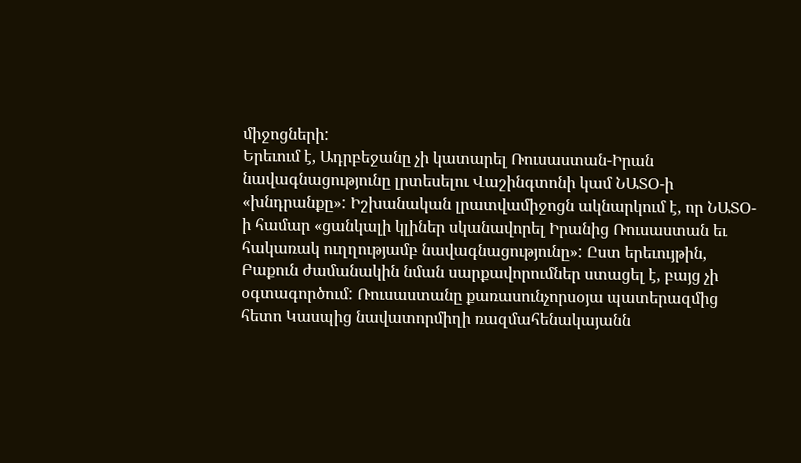միջոցների:
Երեւում է, Ադրբեջանը չի կատարել Ռուսաստան-Իրան նավագնացությունը լրտեսելու Վաշինգտոնի կամ ՆԱՏՕ-ի «խնդրանքը»: Իշխանական լրատվամիջոցն ակնարկում է, որ ՆԱՏՕ-ի համար «ցանկալի կլիներ սկանավորել Իրանից Ռուսաստան եւ հակառակ ուղղությամբ նավագնացությունը»: Ըստ երեւույթին, Բաքուն ժամանակին նման սարքավորումներ ստացել է, բայց չի օգտագործում: Ռուսաստանը քառասունչորսօյա պատերազմից հետո Կասպից նավատորմիղի ռազմահենակայանն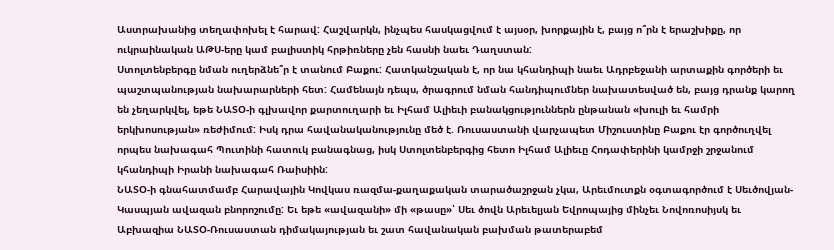Աստրախանից տեղափոխել է հարավ: Հաշվարկն, ինչպես հասկացվում է այսօր, խորքային է, բայց ո՞րն է երաշխիքը, որ ուկրաինական ԱԹՍ-երը կամ բալիստիկ հրթիռները չեն հասնի նաեւ Դաղստան:
Ստոլտենբերգը նման ուղերձնե՞ր է տանում Բաքու: Հատկանշական է, որ նա կհանդիպի նաեւ Ադրբեջանի արտաքին գործերի եւ պաշտպանության նախարարների հետ: Համենայն դեպս, ծրագրում նման հանդիպումներ նախատեսված են, բայց դրանք կարող են չեղարկվել, եթե ՆԱՏՕ-ի գլխավոր քարտուղարի եւ Իլհամ Ալիեւի բանակցություններն ընթանան «խուլի եւ համրի երկխոսության» ռեժիմում: Իսկ դրա հավանականությունը մեծ է. Ռուսաստանի վարչապետ Միշուստինը Բաքու էր գործուղվել որպես նախագահ Պուտինի հատուկ բանագնաց, իսկ Ստոլտենբերգից հետո Իլհամ Ալիեւը Հոդափերինի կամրջի շրջանում կհանդիպի Իրանի նախագահ Ռաիսիին:
ՆԱՏՕ-ի գնահատմամբ Հարավային Կովկաս ռազմա-քաղաքական տարածաշրջան չկա, Արեւմուտքն օգտագործում է Սեւծովյան-Կասպյան ավազան բնորոշումը: Եւ եթե «ավազանի» մի «թասը»՝ Սեւ ծովն Արեւելյան Եվրոպայից մինչեւ Նովոռոսիյսկ եւ Աբխազիա ՆԱՏՕ-Ռուսաստան դիմակայության եւ շատ հավանական բախման թատերաբեմ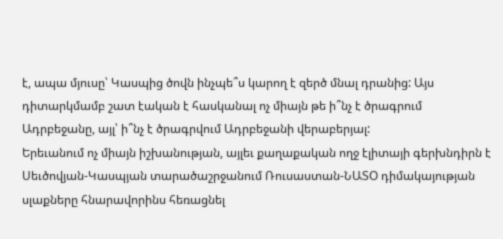է, ապա մյուսը՝ Կասպից ծովն ինչպե՞ս կարող է զերծ մնալ դրանից: Այս դիտարկմամբ շատ էական է հասկանալ ոչ միայն թե ի՞նչ է ծրագրում Ադրբեջանը, այլ՝ ի՞նչ է ծրագրվում Ադրբեջանի վերաբերյալ:
Երեւանում ոչ միայն իշխանության, այլեւ քաղաքական ողջ էլիտայի գերխնդիրն է Սեւծովյան-Կասպյան տարածաշրջանում Ռուսաստան-ՆԱՏՕ դիմակայության սլաքները հնարավորինս հեռացնել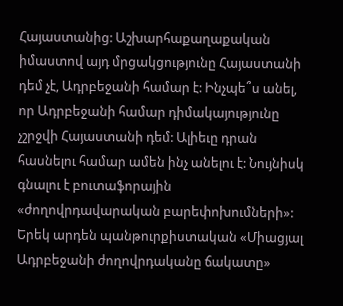Հայաստանից: Աշխարհաքաղաքական իմաստով այդ մրցակցությունը Հայաստանի դեմ չէ, Ադրբեջանի համար է: Ինչպե՞ս անել, որ Ադրբեջանի համար դիմակայությունը չշրջվի Հայաստանի դեմ: Ալիեւը դրան հասնելու համար ամեն ինչ անելու է: Նույնիսկ գնալու է բուտաֆորային «ժողովրդավարական բարեփոխումների»: Երեկ արդեն պանթուրքիստական «Միացյալ Ադրբեջանի ժողովրդականը ճակատը»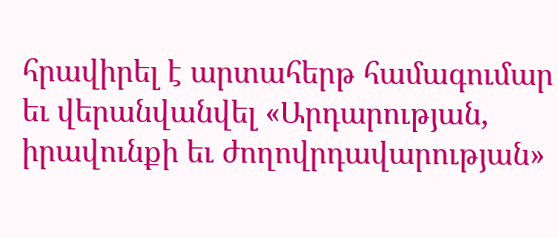հրավիրել է արտահերթ համագումար եւ վերանվանվել «Արդարության, իրավունքի եւ ժողովրդավարության»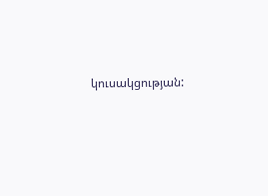կուսակցության: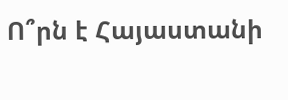Ո՞րն է Հայաստանի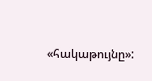«հակաթույնը»: